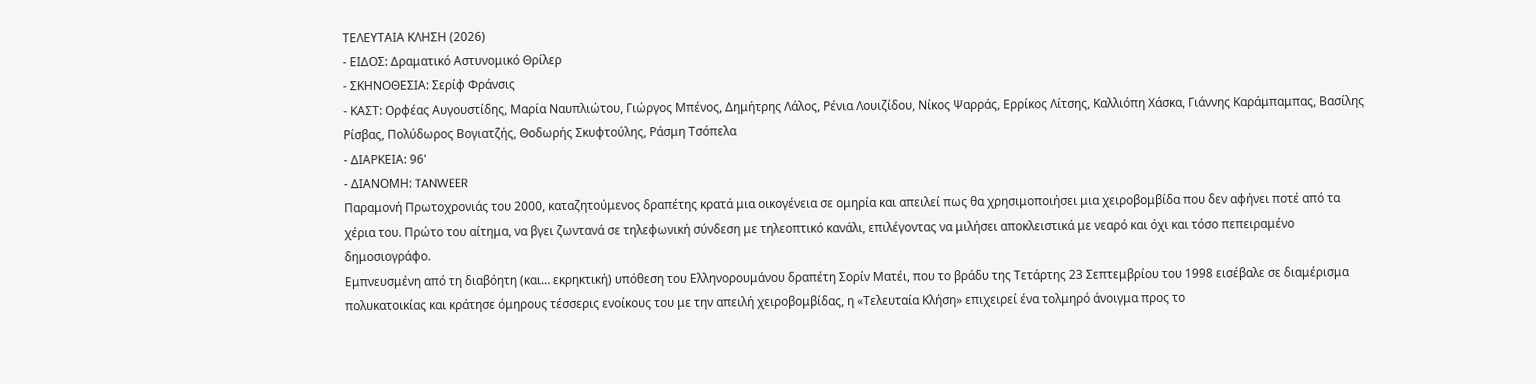ΤΕΛΕΥΤΑΙΑ ΚΛΗΣΗ (2026)
- ΕΙΔΟΣ: Δραματικό Αστυνομικό Θρίλερ
- ΣΚΗΝΟΘΕΣΙΑ: Σερίφ Φράνσις
- ΚΑΣΤ: Ορφέας Αυγουστίδης, Μαρία Ναυπλιώτου, Γιώργος Μπένος, Δημήτρης Λάλος, Ρένια Λουιζίδου, Νίκος Ψαρράς, Ερρίκος Λίτσης, Καλλιόπη Χάσκα, Γιάννης Καράμπαμπας, Βασίλης Ρίσβας, Πολύδωρος Βογιατζής, Θοδωρής Σκυφτούλης, Ράσμη Τσόπελα
- ΔΙΑΡΚΕΙΑ: 96'
- ΔΙΑΝΟΜΗ: TANWEER
Παραμονή Πρωτοχρονιάς του 2000, καταζητούμενος δραπέτης κρατά μια οικογένεια σε ομηρία και απειλεί πως θα χρησιμοποιήσει μια χειροβομβίδα που δεν αφήνει ποτέ από τα χέρια του. Πρώτο του αίτημα, να βγει ζωντανά σε τηλεφωνική σύνδεση με τηλεοπτικό κανάλι, επιλέγοντας να μιλήσει αποκλειστικά με νεαρό και όχι και τόσο πεπειραμένο δημοσιογράφο.
Εμπνευσμένη από τη διαβόητη (και… εκρηκτική) υπόθεση του Ελληνορουμάνου δραπέτη Σορίν Ματέι, που το βράδυ της Τετάρτης 23 Σεπτεμβρίου του 1998 εισέβαλε σε διαμέρισμα πολυκατοικίας και κράτησε όμηρους τέσσερις ενοίκους του με την απειλή χειροβομβίδας, η «Τελευταία Κλήση» επιχειρεί ένα τολμηρό άνοιγμα προς το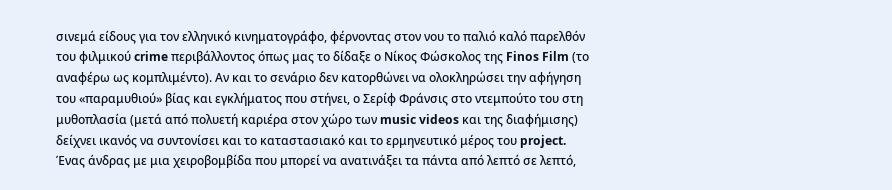σινεμά είδους για τον ελληνικό κινηματογράφο, φέρνοντας στον νου το παλιό καλό παρελθόν του φιλμικού crime περιβάλλοντος όπως μας το δίδαξε ο Νίκος Φώσκολος της Finos Film (το αναφέρω ως κομπλιμέντο). Αν και το σενάριο δεν κατορθώνει να ολοκληρώσει την αφήγηση του «παραμυθιού» βίας και εγκλήματος που στήνει, ο Σερίφ Φράνσις στο ντεμπούτο του στη μυθοπλασία (μετά από πολυετή καριέρα στον χώρο των music videos και της διαφήμισης) δείχνει ικανός να συντονίσει και το καταστασιακό και το ερμηνευτικό μέρος του project.
Ένας άνδρας με μια χειροβομβίδα που μπορεί να ανατινάξει τα πάντα από λεπτό σε λεπτό,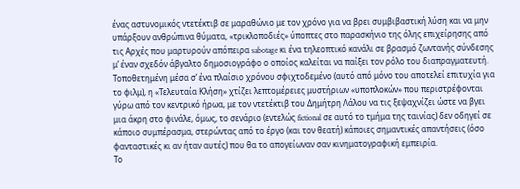ένας αστυνομικός ντετέκτιβ σε μαραθώνιο με τον χρόνο για να βρει συμβιβαστική λύση και να μην υπάρξουν ανθρώπινα θύματα, «τρικλοποδιές» ύποπτες στο παρασκήνιο της όλης επιχείρησης από τις Αρχές που μαρτυρούν απόπειρα sabotage κι ένα τηλεοπτικό κανάλι σε βρασμό ζωντανής σύνδεσης μ’ έναν σχεδόν άβγαλτο δημοσιογράφο ο οποίος καλείται να παίξει τον ρόλο του διαπραγματευτή.
Τοποθετημένη μέσα σ’ ένα πλαίσιο χρόνου σφιχτοδεμένο (αυτό από μόνο του αποτελεί επιτυχία για το φιλμ), η «Τελευταία Κλήση» χτίζει λεπτομέρειες μυστήριων «υποπλοκών» που περιστρέφονται γύρω από τον κεντρικό ήρωα, με τον ντετέκτιβ του Δημήτρη Λάλου να τις ξεψαχνίζει ώστε να βγει μια άκρη στο φινάλε, όμως, το σενάριο (εντελώς fictional σε αυτό το τμήμα της ταινίας) δεν οδηγεί σε κάποιο συμπέρασμα, στερώντας από το έργο (και τον θεατή) κάποιες σημαντικές απαντήσεις (όσο φανταστικές κι αν ήταν αυτές) που θα το απογείωναν σαν κινηματογραφική εμπειρία.
Το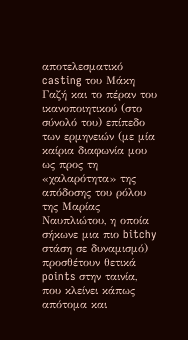αποτελεσματικό casting του Μάκη Γαζή και το πέραν του ικανοποιητικού (στο σύνολό του) επίπεδο των ερμηνειών (με μία καίρια διαφωνία μου ως προς τη «χαλαρότητα» της απόδοσης του ρόλου της Μαρίας Ναυπλιώτου, η οποία σήκωνε μια πιο bitchy στάση σε δυναμισμό) προσθέτουν θετικά points στην ταινία, που κλείνει κάπως απότομα και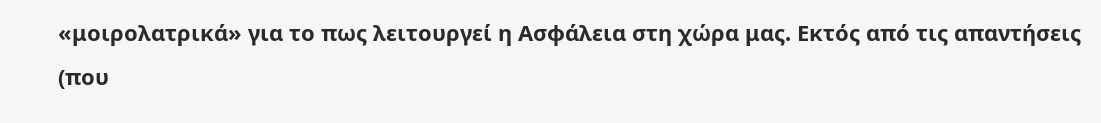«μοιρολατρικά» για το πως λειτουργεί η Ασφάλεια στη χώρα μας. Εκτός από τις απαντήσεις (που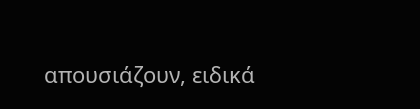απουσιάζουν, ειδικά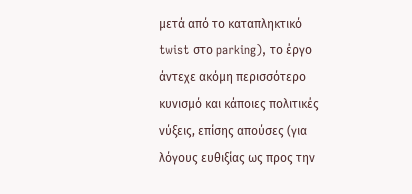μετά από το καταπληκτικό twist στο parking), το έργο άντεχε ακόμη περισσότερο κυνισμό και κάποιες πολιτικές νύξεις, επίσης απούσες (για λόγους ευθιξίας ως προς την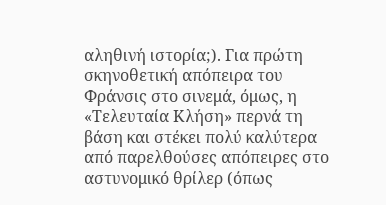αληθινή ιστορία;). Για πρώτη σκηνοθετική απόπειρα του Φράνσις στο σινεμά, όμως, η «Τελευταία Κλήση» περνά τη βάση και στέκει πολύ καλύτερα από παρελθούσες απόπειρες στο αστυνομικό θρίλερ (όπως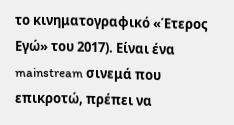το κινηματογραφικό «Έτερος Εγώ» του 2017). Είναι ένα mainstream σινεμά που επικροτώ, πρέπει να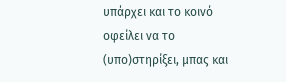υπάρχει και το κοινό οφείλει να το (υπο)στηρίξει, μπας και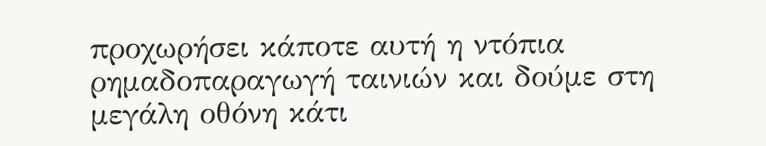προχωρήσει κάποτε αυτή η ντόπια ρημαδοπαραγωγή ταινιών και δούμε στη μεγάλη οθόνη κάτι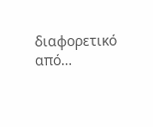διαφορετικό από…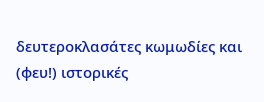δευτεροκλασάτες κωμωδίες και (φευ!) ιστορικές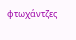φτωχάντζες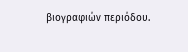βιογραφιών περιόδου.